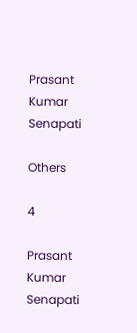Prasant Kumar Senapati

Others

4

Prasant Kumar Senapati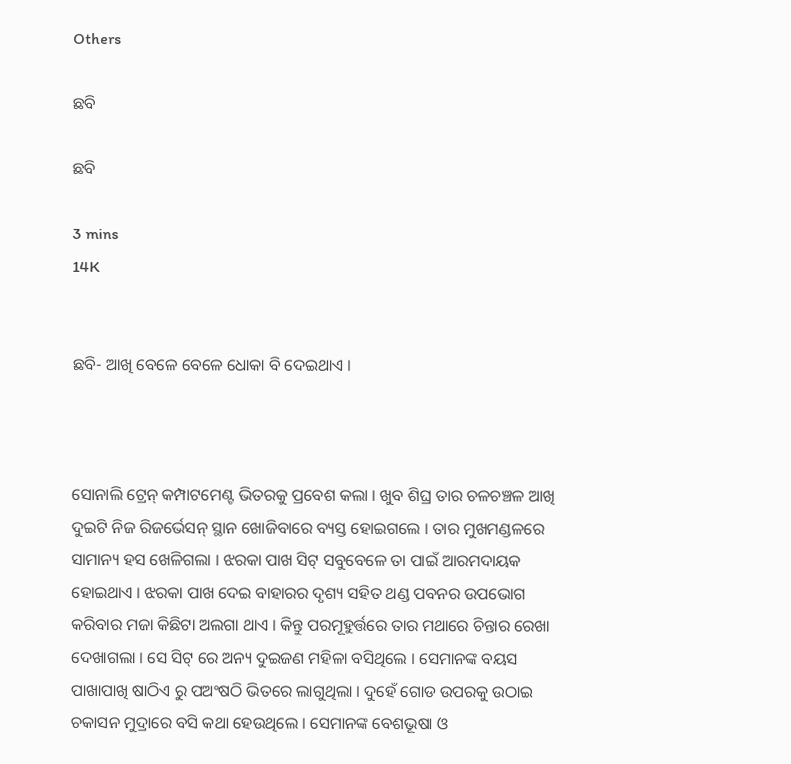Others

ଛବି

ଛବି

3 mins
14K


ଛବି- ଆଖି ବେଳେ ବେଳେ ଧୋକା ବି ଦେଇଥାଏ ।



ସୋନାଲି ଟ୍ରେନ୍ କମ୍ପାଟମେଣ୍ଟ ଭିତରକୁ ପ୍ରବେଶ କଲା । ଖୁବ ଶିଘ୍ର ତାର ଚଳଚଞ୍ଚଳ ଆଖି ଦୁଇଟି ନିଜ ରିଜର୍ଭେସନ୍ ସ୍ଥାନ ଖୋଜିବାରେ ବ୍ୟସ୍ତ ହୋଇଗଲେ । ତାର ମୁଖମଣ୍ଡଳରେ ସାମାନ୍ୟ ହସ ଖେଳିଗଲା । ଝରକା ପାଖ ସିଟ୍ ସବୁବେଳେ ତା ପାଇଁ ଆରମଦାୟକ ହୋଇଥାଏ । ଝରକା ପାଖ ଦେଇ ବାହାରର ଦୃଶ୍ୟ ସହିତ ଥଣ୍ଡ ପବନର ଉପଭୋଗ କରିବାର ମଜା କିଛିଟା ଅଲଗା ଥାଏ । କିନ୍ତୁ ପରମୂହୁର୍ତ୍ତରେ ତାର ମଥାରେ ଚିନ୍ତାର ରେଖା ଦେଖାଗଲା । ସେ ସିଟ୍ ରେ ଅନ୍ୟ ଦୁଇଜଣ ମହିଳା ବସିଥିଲେ । ସେମାନଙ୍କ ବୟସ ପାଖାପାଖି ଷାଠିଏ ରୁ ପଅଂଷଠି ଭିତରେ ଲାଗୁଥିଲା । ଦୁହେଁ ଗୋଡ ଉପରକୁ ଉଠାଇ ଚକାସନ ମୁଦ୍ରାରେ ବସି କଥା ହେଉଥିଲେ । ସେମାନଙ୍କ ବେଶଭୂଷା ଓ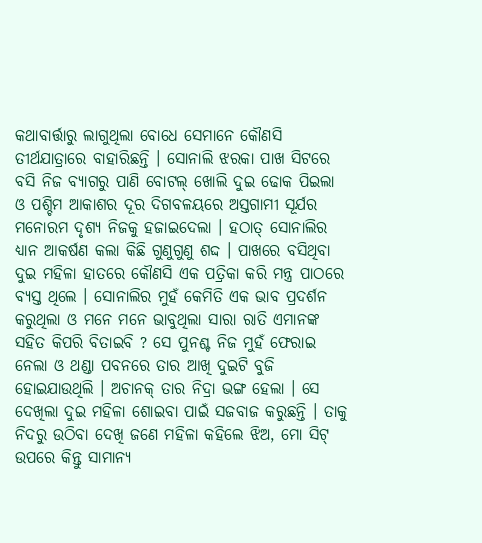କଥାବାର୍ତ୍ତାରୁ ଲାଗୁଥିଲା ବୋଧେ ସେମାନେ କୌଣସି ତୀର୍ଥଯାତ୍ରାରେ ବାହାରିଛନ୍ତି । ସୋନାଲି ଝରକା ପାଖ ସିଟରେ ବସି ନିଜ ବ୍ୟାଗରୁ ପାଣି ବୋଟଲ୍ ଖୋଲି ଦୁଇ ଢୋକ ପିଇଲା ଓ ପଶ୍ଚିମ ଆକାଶର ଦୂର ଦିଗବଳୟରେ ଅସ୍ତଗାମୀ ସୂର୍ଯର ମନୋରମ ଦୃଶ୍ୟ ନିଜକୁ ହଜାଇଦେଲା । ହଠାତ୍ ସୋନାଲିର ଧ୍ୟାନ ଆକର୍ଷଣ କଲା କିଛି ଗୁଣୁଗୁଣୁ ଶଦ୍ଦ । ପାଖରେ ବସିଥିବା ଦୁଇ ମହିଳା ହାତରେ କୌଣସି ଏକ ପତ୍ରିକା କରି ମନ୍ତ୍ର ପାଠରେ ବ୍ୟସ୍ତ ଥିଲେ । ସୋନାଲିର ମୁହଁ କେମିତି ଏକ ଭାବ ପ୍ରଦର୍ଶନ କରୁଥିଲା ଓ ମନେ ମନେ ଭାବୁଥିଲା ସାରା ରାତି ଏମାନଙ୍କ ସହିତ କିପରି ବିତାଇବି ? ସେ ପୁନଶ୍ଚ ନିଜ ମୁହଁ ଫେରାଇ ନେଲା ଓ ଥଣ୍ଡା ପବନରେ ତାର ଆଖି ଦୁଇଟି ବୁଜି ହୋଇଯାଉଥିଲି । ଅଚାନକ୍ ତାର ନିଦ୍ରା ଭଙ୍ଗ ହେଲା । ସେ ଦେଖିଲା ଦୁଇ ମହିଳା ଶୋଇବା ପାଇଁ ସଜବାଜ କରୁଛନ୍ତି । ତାକୁ ନିଦରୁ ଉଠିବା ଦେଖି ଜଣେ ମହିଳା କହିଲେ ଝିଅ, ମୋ ସିଟ୍ ଉପରେ କିନ୍ତୁ ସାମାନ୍ୟ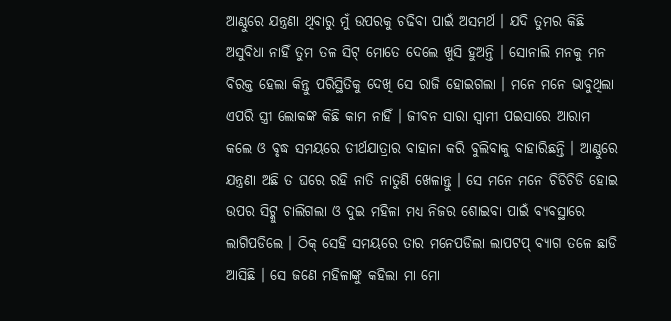ଆଣ୍ଠୁରେ ଯନ୍ତ୍ରଣା ଥିବାରୁ ମୁଁ ଉପରକୁ ଚଢିବା ପାଇଁ ଅସମର୍ଥ । ଯଦି ତୁମର କିଛି ଅସୁବିଧା ନାହିଁ ତୁମ ତଳ ସିଟ୍ ମୋତେ ଦେଲେ ଖୁସି ହୁଅନ୍ତି । ସୋନାଲି ମନକୁ ମନ ବିରକ୍ତ ହେଲା କିନ୍ତୁ ପରିସ୍ଥିତିକୁ ଦେଖି ସେ ରାଜି ହୋଇଗଲା । ମନେ ମନେ ଭାବୁଥିଲା ଏପରି ସ୍ତ୍ରୀ ଲୋକଙ୍କ କିଛି କାମ ନାହିଁ । ଜୀବନ ସାରା ସ୍ୱାମୀ ପଇସାରେ ଆରାମ କଲେ ଓ ବୃଦ୍ଧ ସମୟରେ ତୀର୍ଥଯାତ୍ରାର ବାହାନା କରି ବୁଲିବାକୁ ବାହାରିଛନ୍ତି । ଆଣ୍ଠୁରେ ଯନ୍ତ୍ରଣା ଅଛି ତ ଘରେ ରହି ନାତି ନାତୁଣି ଖେଳାନ୍ତୁ । ସେ ମନେ ମନେ ଚିଡିଚିଡି ହୋଇ ଉପର ସିଟ୍କୁ ଚାଲିଗଲା ଓ ଦୁଇ ମହିଳା ମଧ୍ୟ ନିଜର ଶୋଇବା ପାଇଁ ବ୍ୟବସ୍ଥାରେ ଲାଗିପଡିଲେ । ଠିକ୍ ସେହି ସମୟରେ ତାର ମନେପଡିଲା ଲାପଟପ୍ ବ୍ୟାଗ ତଳେ ଛାଡି ଆସିଛି । ସେ ଜଣେ ମହିଳାଙ୍କୁ କହିଲା ମା ମୋ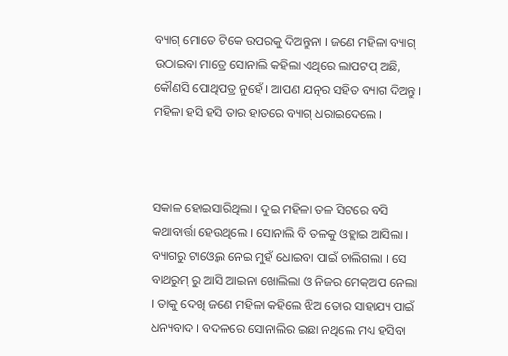ବ୍ୟାଗ୍ ମୋତେ ଟିକେ ଉପରକୁ ଦିଅନ୍ତୁନା । ଜଣେ ମହିଳା ବ୍ୟାଗ୍ ଉଠାଇବା ମାତ୍ରେ ସୋନାଲି କହିଲା ଏଥିରେ ଲାପଟପ୍ ଅଛି, କୌଣସି ପୋଥିପତ୍ର ନୁହେଁ । ଆପଣ ଯତ୍ନର ସହିତ ବ୍ୟାଗ ଦିଅନ୍ତୁ । ମହିଳା ହସି ହସି ତାର ହାତରେ ବ୍ୟାଗ୍ ଧରାଇଦେଲେ ।



ସକାଳ ହୋଇସାରିଥିଲା । ଦୁଇ ମହିଳା ତଳ ସିଟରେ ବସି କଥାବାର୍ତ୍ତା ହେଉଥିଲେ । ସୋନାଲି ବି ତଳକୁ ଓହ୍ଲାଇ ଆସିଲା । ବ୍ୟାଗରୁ ଟାଓ୍ବେଲ ନେଇ ମୁହଁ ଧୋଇବା ପାଇଁ ଚାଲିଗଲା । ସେ ବାଥରୁମ୍ ରୁ ଆସି ଆଇନା ଖୋଲିଲା ଓ ନିଜର ମେକ୍ଅପ ନେଲା । ତାକୁ ଦେଖି ଜଣେ ମହିଳା କହିଲେ ଝିଅ ତୋର ସାହାଯ୍ୟ ପାଇଁ ଧନ୍ୟବାଦ । ବଦଳରେ ସୋନାଲିର ଇଛା ନଥିଲେ ମଧ୍ୟ ହସିବା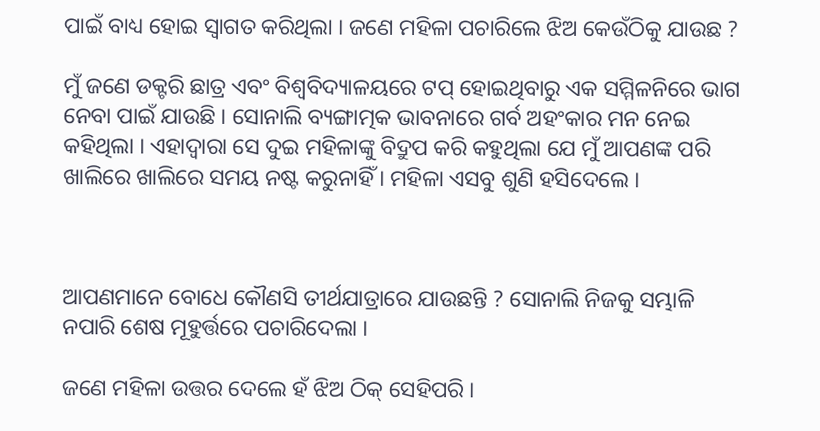ପାଇଁ ବାଧ୍ୟ ହୋଇ ସ୍ବାଗତ କରିଥିଲା । ଜଣେ ମହିଳା ପଚାରିଲେ ଝିଅ କେଉଁଠିକୁ ଯାଉଛ ?

ମୁଁ ଜଣେ ଡକ୍ଟରି ଛାତ୍ର ଏବଂ ବିଶ୍ବବିଦ୍ୟାଳୟରେ ଟପ୍ ହୋଇଥିବାରୁ ଏକ ସମ୍ମିଳନିରେ ଭାଗ ନେବା ପାଇଁ ଯାଉଛି । ସୋନାଲି ବ୍ୟଙ୍ଗାତ୍ମକ ଭାବନାରେ ଗର୍ବ ଅହଂକାର ମନ ନେଇ କହିଥିଲା । ଏହାଦ୍ବାରା ସେ ଦୁଇ ମହିଳାଙ୍କୁ ବିଦ୍ରୁପ କରି କହୁଥିଲା ଯେ ମୁଁ ଆପଣଙ୍କ ପରି ଖାଲିରେ ଖାଲିରେ ସମୟ ନଷ୍ଟ କରୁନାହିଁ । ମହିଳା ଏସବୁ ଶୁଣି ହସିଦେଲେ ।



ଆପଣମାନେ ବୋଧେ କୌଣସି ତୀର୍ଥଯାତ୍ରାରେ ଯାଉଛନ୍ତି ? ସୋନାଲି ନିଜକୁ ସମ୍ଭାଳି ନପାରି ଶେଷ ମୂହୁର୍ତ୍ତରେ ପଚାରିଦେଲା ।

ଜଣେ ମହିଳା ଉତ୍ତର ଦେଲେ ହଁ ଝିଅ ଠିକ୍ ସେହିପରି ।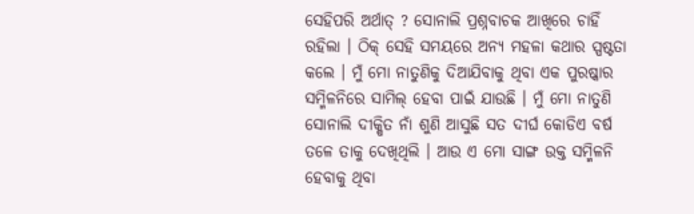ସେହିପରି ଅର୍ଥାତ୍ ? ସୋନାଲି ପ୍ରଶ୍ନବାଚକ ଆଖିରେ ଚାହିଁ ରହିଲା । ଠିକ୍ ସେହି ସମୟରେ ଅନ୍ୟ ମହଳା କଥାର ସ୍ପଷ୍ଟତା କଲେ । ମୁଁ ମୋ ନାତୁଣିକୁ ଦିଆଯିବାକୁ ଥିବା ଏକ ପୁରଷ୍କାର ସମ୍ମିଳନିରେ ସାମିଲ୍ ହେବା ପାଇଁ ଯାଉଛି । ମୁଁ ମୋ ନାତୁଣି ସୋନାଲି ଦୀକ୍ଷିତ ନାଁ ଶୁଣି ଆସୁଛି ସତ ଦୀର୍ଘ କୋଡିଏ ବର୍ଷ ତଳେ ତାକୁ ଦେଖିଥିଲି । ଆଉ ଏ ମୋ ସାଙ୍ଗ ଉକ୍ତ ସମ୍ମିଳନି ହେବାକୁ ଥିବା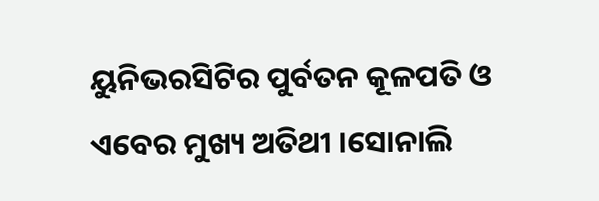ୟୁନିଭରସିଟିର ପୁର୍ବତନ କୂଳପତି ଓ ଏବେର ମୁଖ୍ୟ ଅତିଥୀ ।ସୋନାଲି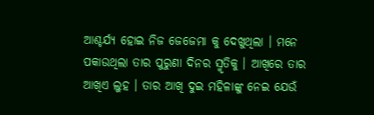ଆଶ୍ଚର୍ଯ୍ୟ ହୋଇ ନିଜ ଜେଜେମା କୁ ଦେଖୁଥିଲା । ମନେ ପକାଉଥିଲା ତାର ପୁରୁଣା ଦିନର ସ୍ମୃତିକୁ । ଆଖିରେ ତାର ଆଖିଏ ଲୁହ । ତାର ଆଖି ଦୁଇ ମହିଳାଙ୍କୁ ନେଇ ଯେଉଁ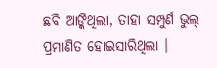ଛବି ଆଙ୍କିଥିଲା, ତାହା ସମ୍ପୁର୍ଣ ଭୁଲ୍ ପ୍ରମାଣିତ ହୋଇସାରିଥିଲା ।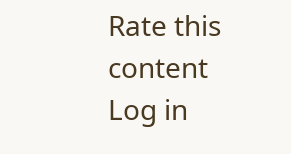Rate this content
Log in